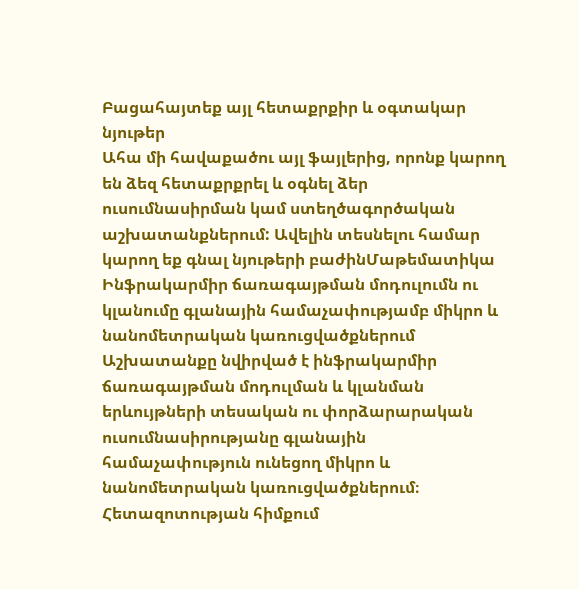Բացահայտեք այլ հետաքրքիր և օգտակար նյութեր
Ահա մի հավաքածու այլ ֆայլերից, որոնք կարող են ձեզ հետաքրքրել և օգնել ձեր ուսումնասիրման կամ ստեղծագործական աշխատանքներում: Ավելին տեսնելու համար կարող եք գնալ նյութերի բաժինՄաթեմատիկա
Ինֆրակարմիր ճառագայթման մոդուլումն ու կլանումը գլանային համաչափությամբ միկրո և նանոմետրական կառուցվածքներում
Աշխատանքը նվիրված է ինֆրակարմիր ճառագայթման մոդուլման և կլանման երևույթների տեսական ու փորձարարական ուսումնասիրությանը գլանային համաչափություն ունեցող միկրո և նանոմետրական կառուցվածքներում։ Հետազոտության հիմքում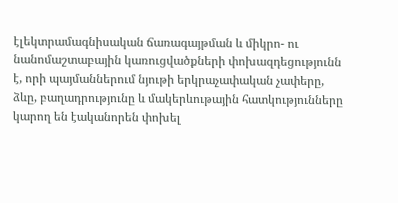էլեկտրամագնիսական ճառագայթման և միկրո- ու նանոմաշտաբային կառուցվածքների փոխազդեցությունն է, որի պայմաններում նյութի երկրաչափական չափերը, ձևը, բաղադրությունը և մակերևութային հատկությունները կարող են էականորեն փոխել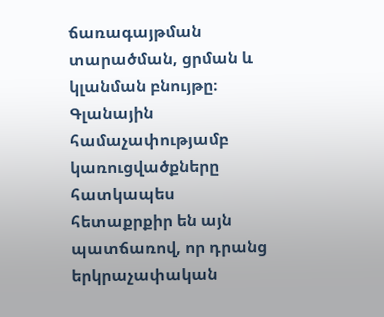ճառագայթման տարածման, ցրման և կլանման բնույթը։ Գլանային համաչափությամբ կառուցվածքները հատկապես հետաքրքիր են այն պատճառով, որ դրանց երկրաչափական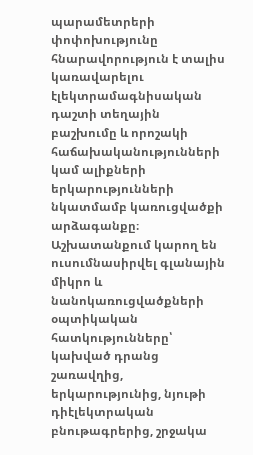պարամետրերի փոփոխությունը հնարավորություն է տալիս կառավարելու էլեկտրամագնիսական դաշտի տեղային բաշխումը և որոշակի հաճախականությունների կամ ալիքների երկարությունների նկատմամբ կառուցվածքի արձագանքը։ Աշխատանքում կարող են ուսումնասիրվել գլանային միկրո և նանոկառուցվածքների օպտիկական հատկությունները՝ կախված դրանց շառավղից, երկարությունից, նյութի դիէլեկտրական բնութագրերից, շրջակա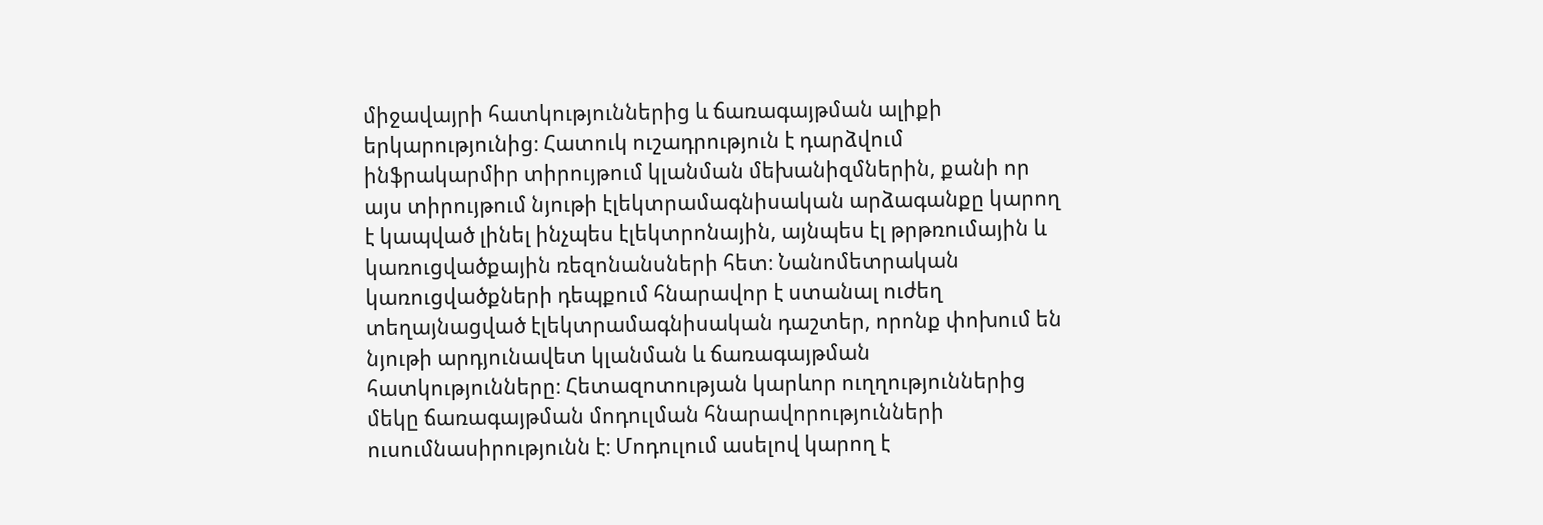միջավայրի հատկություններից և ճառագայթման ալիքի երկարությունից։ Հատուկ ուշադրություն է դարձվում ինֆրակարմիր տիրույթում կլանման մեխանիզմներին, քանի որ այս տիրույթում նյութի էլեկտրամագնիսական արձագանքը կարող է կապված լինել ինչպես էլեկտրոնային, այնպես էլ թրթռումային և կառուցվածքային ռեզոնանսների հետ։ Նանոմետրական կառուցվածքների դեպքում հնարավոր է ստանալ ուժեղ տեղայնացված էլեկտրամագնիսական դաշտեր, որոնք փոխում են նյութի արդյունավետ կլանման և ճառագայթման հատկությունները։ Հետազոտության կարևոր ուղղություններից մեկը ճառագայթման մոդուլման հնարավորությունների ուսումնասիրությունն է։ Մոդուլում ասելով կարող է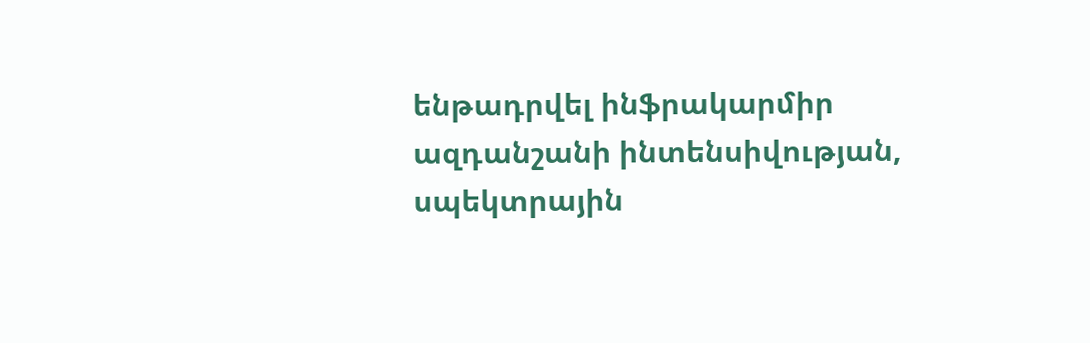ենթադրվել ինֆրակարմիր ազդանշանի ինտենսիվության, սպեկտրային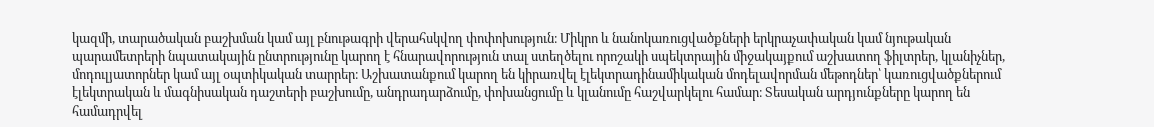կազմի, տարածական բաշխման կամ այլ բնութագրի վերահսկվող փոփոխություն։ Միկրո և նանոկառուցվածքների երկրաչափական կամ նյութական պարամետրերի նպատակային ընտրությունը կարող է հնարավորություն տալ ստեղծելու որոշակի սպեկտրային միջակայքում աշխատող ֆիլտրեր, կլանիչներ, մոդուլյատորներ կամ այլ օպտիկական տարրեր։ Աշխատանքում կարող են կիրառվել էլեկտրադինամիկական մոդելավորման մեթոդներ՝ կառուցվածքներում էլեկտրական և մագնիսական դաշտերի բաշխումը, անդրադարձումը, փոխանցումը և կլանումը հաշվարկելու համար։ Տեսական արդյունքները կարող են համադրվել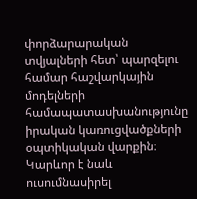փորձարարական տվյալների հետ՝ պարզելու համար հաշվարկային մոդելների համապատասխանությունը իրական կառուցվածքների օպտիկական վարքին։ Կարևոր է նաև ուսումնասիրել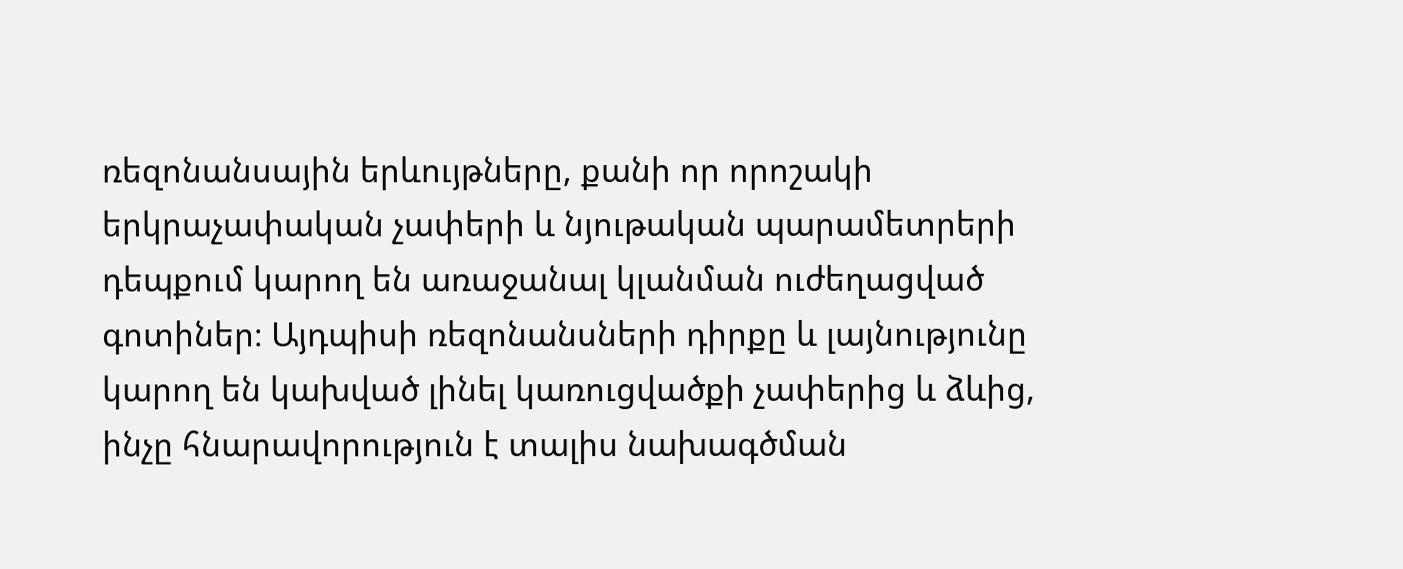ռեզոնանսային երևույթները, քանի որ որոշակի երկրաչափական չափերի և նյութական պարամետրերի դեպքում կարող են առաջանալ կլանման ուժեղացված գոտիներ։ Այդպիսի ռեզոնանսների դիրքը և լայնությունը կարող են կախված լինել կառուցվածքի չափերից և ձևից, ինչը հնարավորություն է տալիս նախագծման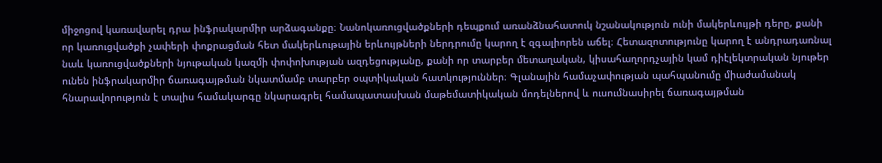միջոցով կառավարել դրա ինֆրակարմիր արձագանքը։ Նանոկառուցվածքների դեպքում առանձնահատուկ նշանակություն ունի մակերևույթի դերը, քանի որ կառուցվածքի չափերի փոքրացման հետ մակերևութային երևույթների ներդրումը կարող է զգալիորեն աճել։ Հետազոտությունը կարող է անդրադառնալ նաև կառուցվածքների նյութական կազմի փոփոխության ազդեցությանը, քանի որ տարբեր մետաղական, կիսահաղորդչային կամ դիէլեկտրական նյութեր ունեն ինֆրակարմիր ճառագայթման նկատմամբ տարբեր օպտիկական հատկություններ։ Գլանային համաչափության պահպանումը միաժամանակ հնարավորություն է տալիս համակարգը նկարագրել համապատասխան մաթեմատիկական մոդելներով և ուսումնասիրել ճառագայթման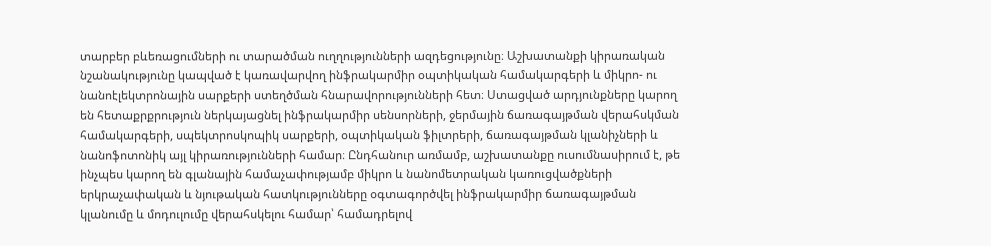տարբեր բևեռացումների ու տարածման ուղղությունների ազդեցությունը։ Աշխատանքի կիրառական նշանակությունը կապված է կառավարվող ինֆրակարմիր օպտիկական համակարգերի և միկրո- ու նանոէլեկտրոնային սարքերի ստեղծման հնարավորությունների հետ։ Ստացված արդյունքները կարող են հետաքրքրություն ներկայացնել ինֆրակարմիր սենսորների, ջերմային ճառագայթման վերահսկման համակարգերի, սպեկտրոսկոպիկ սարքերի, օպտիկական ֆիլտրերի, ճառագայթման կլանիչների և նանոֆոտոնիկ այլ կիրառությունների համար։ Ընդհանուր առմամբ, աշխատանքը ուսումնասիրում է, թե ինչպես կարող են գլանային համաչափությամբ միկրո և նանոմետրական կառուցվածքների երկրաչափական և նյութական հատկությունները օգտագործվել ինֆրակարմիր ճառագայթման կլանումը և մոդուլումը վերահսկելու համար՝ համադրելով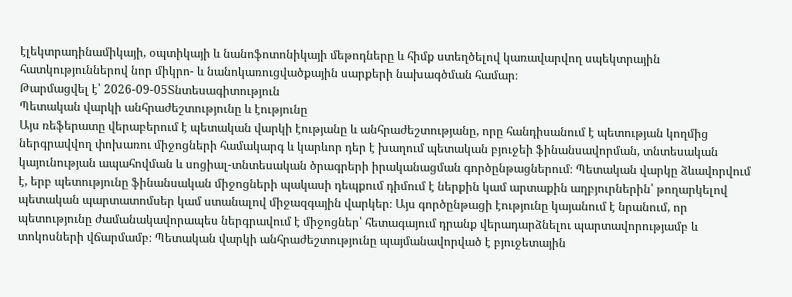էլեկտրադինամիկայի, օպտիկայի և նանոֆոտոնիկայի մեթոդները և հիմք ստեղծելով կառավարվող սպեկտրային հատկություններով նոր միկրո- և նանոկառուցվածքային սարքերի նախագծման համար։
Թարմացվել է՝ 2026-09-05Տնտեսագիտություն
Պետական վարկի անհրաժեշտությունը և էությունը
Այս ռեֆերատը վերաբերում է պետական վարկի էությանը և անհրաժեշտությանը, որը հանդիսանում է պետության կողմից ներգրավվող փոխառու միջոցների համակարգ և կարևոր դեր է խաղում պետական բյուջեի ֆինանսավորման, տնտեսական կայունության ապահովման և սոցիալ-տնտեսական ծրագրերի իրականացման գործընթացներում։ Պետական վարկը ձևավորվում է, երբ պետությունը ֆինանսական միջոցների պակասի դեպքում դիմում է ներքին կամ արտաքին աղբյուրներին՝ թողարկելով պետական պարտատոմսեր կամ ստանալով միջազգային վարկեր։ Այս գործընթացի էությունը կայանում է նրանում, որ պետությունը ժամանակավորապես ներգրավում է միջոցներ՝ հետագայում դրանք վերադարձնելու պարտավորությամբ և տոկոսների վճարմամբ։ Պետական վարկի անհրաժեշտությունը պայմանավորված է բյուջետային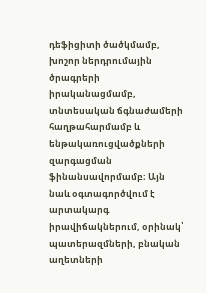դեֆիցիտի ծածկմամբ, խոշոր ներդրումային ծրագրերի իրականացմամբ, տնտեսական ճգնաժամերի հաղթահարմամբ և ենթակառուցվածքների զարգացման ֆինանսավորմամբ։ Այն նաև օգտագործվում է արտակարգ իրավիճակներում, օրինակ՝ պատերազմների, բնական աղետների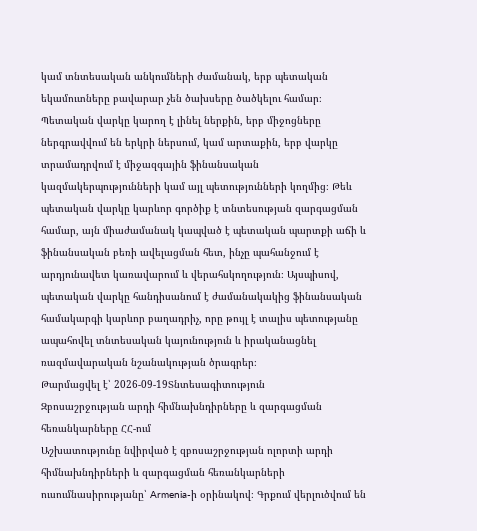կամ տնտեսական անկումների ժամանակ, երբ պետական եկամուտները բավարար չեն ծախսերը ծածկելու համար։ Պետական վարկը կարող է լինել ներքին, երբ միջոցները ներգրավվում են երկրի ներսում, կամ արտաքին, երբ վարկը տրամադրվում է միջազգային ֆինանսական կազմակերպությունների կամ այլ պետությունների կողմից։ Թեև պետական վարկը կարևոր գործիք է տնտեսության զարգացման համար, այն միաժամանակ կապված է պետական պարտքի աճի և ֆինանսական բեռի ավելացման հետ, ինչը պահանջում է արդյունավետ կառավարում և վերահսկողություն։ Այսպիսով, պետական վարկը հանդիսանում է ժամանակակից ֆինանսական համակարգի կարևոր բաղադրիչ, որը թույլ է տալիս պետությանը ապահովել տնտեսական կայունություն և իրականացնել ռազմավարական նշանակության ծրագրեր։
Թարմացվել է՝ 2026-09-19Տնտեսագիտություն
Զբոսաշրջության արդի հիմնախնդիրները և զարգացման հեռանկարները ՀՀ-ում
Աշխատությունը նվիրված է զբոսաշրջության ոլորտի արդի հիմնախնդիրների և զարգացման հեռանկարների ուսումնասիրությանը՝ Armenia-ի օրինակով։ Գրքում վերլուծվում են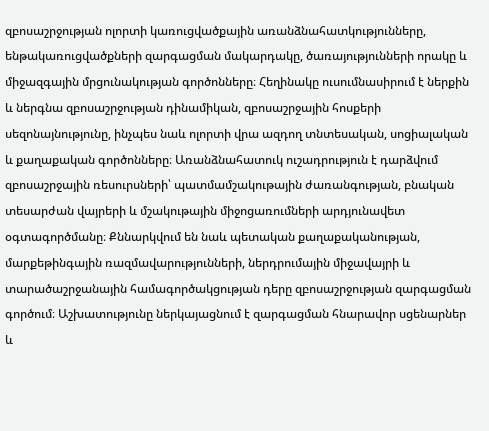զբոսաշրջության ոլորտի կառուցվածքային առանձնահատկությունները, ենթակառուցվածքների զարգացման մակարդակը, ծառայությունների որակը և միջազգային մրցունակության գործոնները։ Հեղինակը ուսումնասիրում է ներքին և ներգնա զբոսաշրջության դինամիկան, զբոսաշրջային հոսքերի սեզոնայնությունը, ինչպես նաև ոլորտի վրա ազդող տնտեսական, սոցիալական և քաղաքական գործոնները։ Առանձնահատուկ ուշադրություն է դարձվում զբոսաշրջային ռեսուրսների՝ պատմամշակութային ժառանգության, բնական տեսարժան վայրերի և մշակութային միջոցառումների արդյունավետ օգտագործմանը։ Քննարկվում են նաև պետական քաղաքականության, մարքեթինգային ռազմավարությունների, ներդրումային միջավայրի և տարածաշրջանային համագործակցության դերը զբոսաշրջության զարգացման գործում։ Աշխատությունը ներկայացնում է զարգացման հնարավոր սցենարներ և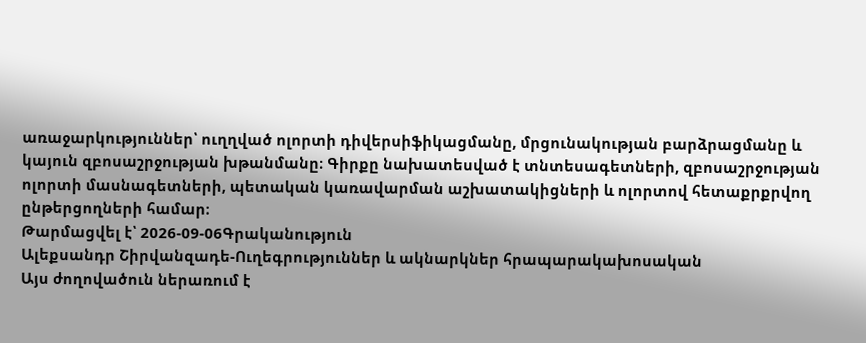առաջարկություններ՝ ուղղված ոլորտի դիվերսիֆիկացմանը, մրցունակության բարձրացմանը և կայուն զբոսաշրջության խթանմանը։ Գիրքը նախատեսված է տնտեսագետների, զբոսաշրջության ոլորտի մասնագետների, պետական կառավարման աշխատակիցների և ոլորտով հետաքրքրվող ընթերցողների համար։
Թարմացվել է՝ 2026-09-06Գրականություն
Ալեքսանդր Շիրվանզադե-Ուղեգրություններ և ակնարկներ հրապարակախոսական
Այս ժողովածուն ներառում է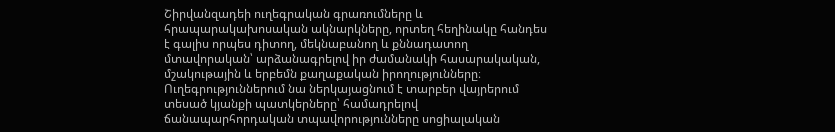Շիրվանզադեի ուղեգրական գրառումները և հրապարակախոսական ակնարկները, որտեղ հեղինակը հանդես է գալիս որպես դիտող, մեկնաբանող և քննադատող մտավորական՝ արձանագրելով իր ժամանակի հասարակական, մշակութային և երբեմն քաղաքական իրողությունները։ Ուղեգրություններում նա ներկայացնում է տարբեր վայրերում տեսած կյանքի պատկերները՝ համադրելով ճանապարհորդական տպավորությունները սոցիալական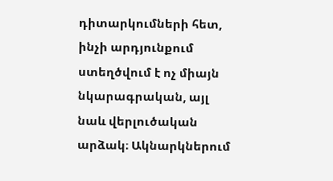դիտարկումների հետ, ինչի արդյունքում ստեղծվում է ոչ միայն նկարագրական, այլ նաև վերլուծական արձակ։ Ակնարկներում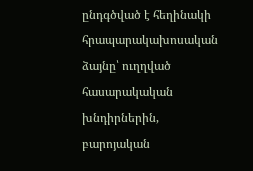ընդգծված է հեղինակի հրապարակախոսական ձայնը՝ ուղղված հասարակական խնդիրներին, բարոյական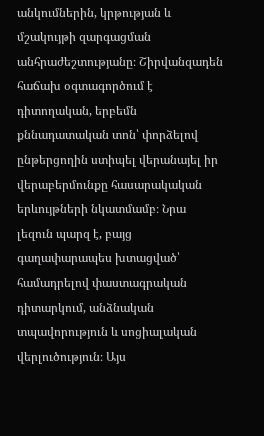անկումներին, կրթության և մշակույթի զարգացման անհրաժեշտությանը։ Շիրվանզադեն հաճախ օգտագործում է դիտողական, երբեմն քննադատական տոն՝ փորձելով ընթերցողին ստիպել վերանայել իր վերաբերմունքը հասարակական երևույթների նկատմամբ։ Նրա լեզուն պարզ է, բայց գաղափարապես խտացված՝ համադրելով փաստագրական դիտարկում, անձնական տպավորություն և սոցիալական վերլուծություն։ Այս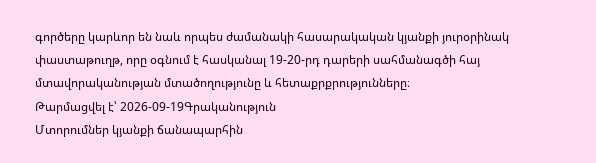գործերը կարևոր են նաև որպես ժամանակի հասարակական կյանքի յուրօրինակ փաստաթուղթ, որը օգնում է հասկանալ 19-20-րդ դարերի սահմանագծի հայ մտավորականության մտածողությունը և հետաքրքրությունները։
Թարմացվել է՝ 2026-09-19Գրականություն
Մտորումներ կյանքի ճանապարհին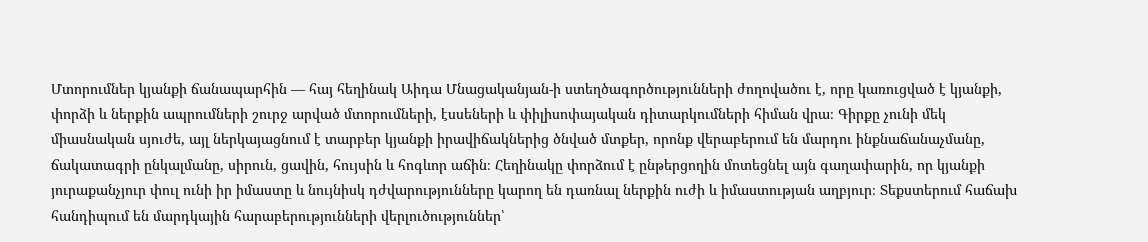Մտորումներ կյանքի ճանապարհին — հայ հեղինակ Աիդա Մնացականյան-ի ստեղծագործությունների ժողովածու է, որը կառուցված է կյանքի, փորձի և ներքին ապրումների շուրջ արված մտորումների, էսսեների և փիլիսոփայական դիտարկումների հիման վրա։ Գիրքը չունի մեկ միասնական սյուժե, այլ ներկայացնում է տարբեր կյանքի իրավիճակներից ծնված մտքեր, որոնք վերաբերում են մարդու ինքնաճանաչմանը, ճակատագրի ընկալմանը, սիրուն, ցավին, հույսին և հոգևոր աճին։ Հեղինակը փորձում է ընթերցողին մոտեցնել այն գաղափարին, որ կյանքի յուրաքանչյուր փուլ ունի իր իմաստը և նույնիսկ դժվարությունները կարող են դառնալ ներքին ուժի և իմաստության աղբյուր։ Տեքստերում հաճախ հանդիպում են մարդկային հարաբերությունների վերլուծություններ՝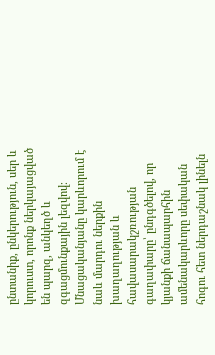ընտանիք, ընկերություն, սեր և կորուստ, որոնք ներկայացված են պարզ, անկեղծ և զգացմունքային լեզվով։ Մնացականյանը կարևորում է նաև մարդու ներքին խաղաղության և հավասարակշռության գաղափարը՝ ընդգծելով, որ կյանքի ճանապարհին ամենակարևորը սեփական հոգու հետ ներդաշնակ լինելն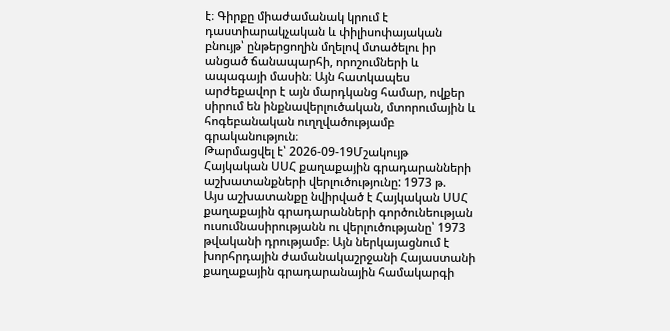է։ Գիրքը միաժամանակ կրում է դաստիարակչական և փիլիսոփայական բնույթ՝ ընթերցողին մղելով մտածելու իր անցած ճանապարհի, որոշումների և ապագայի մասին։ Այն հատկապես արժեքավոր է այն մարդկանց համար, ովքեր սիրում են ինքնավերլուծական, մտորումային և հոգեբանական ուղղվածությամբ գրականություն։
Թարմացվել է՝ 2026-09-19Մշակույթ
Հայկական ՍՍՀ քաղաքային գրադարանների աշխատանքների վերլուծությունը: 1973 թ.
Այս աշխատանքը նվիրված է Հայկական ՍՍՀ քաղաքային գրադարանների գործունեության ուսումնասիրությանն ու վերլուծությանը՝ 1973 թվականի դրությամբ։ Այն ներկայացնում է խորհրդային ժամանակաշրջանի Հայաստանի քաղաքային գրադարանային համակարգի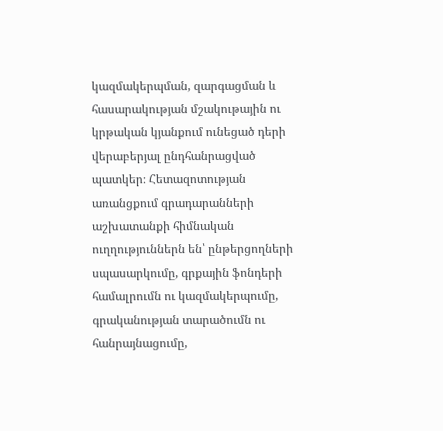կազմակերպման, զարգացման և հասարակության մշակութային ու կրթական կյանքում ունեցած դերի վերաբերյալ ընդհանրացված պատկեր։ Հետազոտության առանցքում գրադարանների աշխատանքի հիմնական ուղղություններն են՝ ընթերցողների սպասարկումը, գրքային ֆոնդերի համալրումն ու կազմակերպումը, գրականության տարածումն ու հանրայնացումը,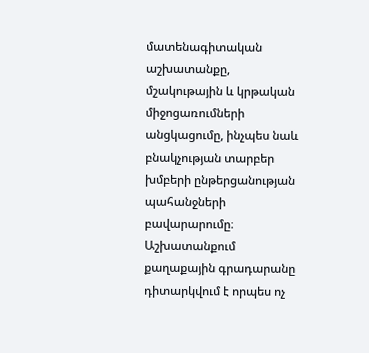մատենագիտական աշխատանքը, մշակութային և կրթական միջոցառումների անցկացումը, ինչպես նաև բնակչության տարբեր խմբերի ընթերցանության պահանջների բավարարումը։ Աշխատանքում քաղաքային գրադարանը դիտարկվում է որպես ոչ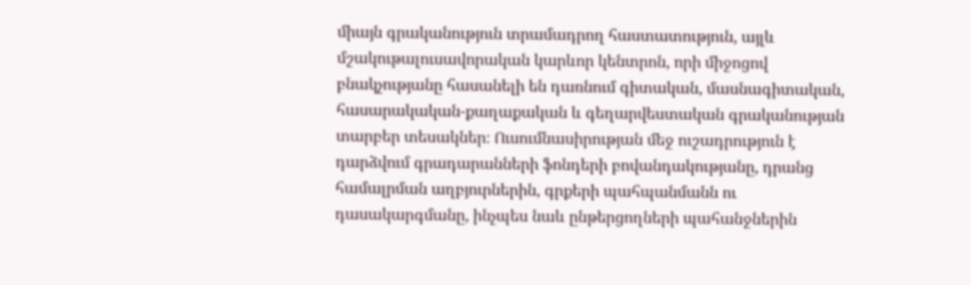միայն գրականություն տրամադրող հաստատություն, այլև մշակութալուսավորական կարևոր կենտրոն, որի միջոցով բնակչությանը հասանելի են դառնում գիտական, մասնագիտական, հասարակական-քաղաքական և գեղարվեստական գրականության տարբեր տեսակներ։ Ուսումնասիրության մեջ ուշադրություն է դարձվում գրադարանների ֆոնդերի բովանդակությանը, դրանց համալրման աղբյուրներին, գրքերի պահպանմանն ու դասակարգմանը, ինչպես նաև ընթերցողների պահանջներին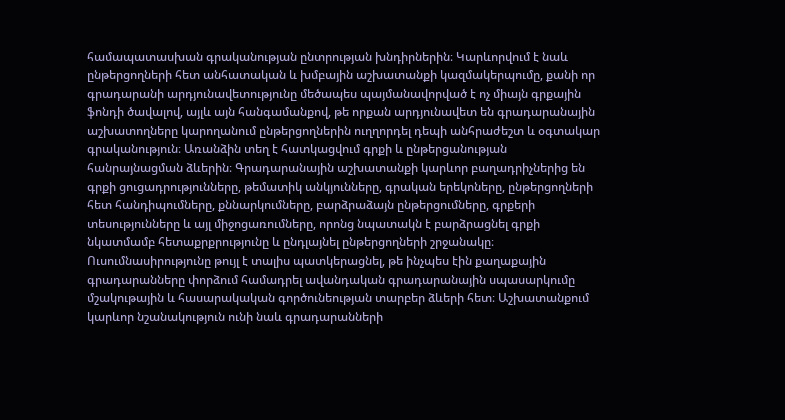համապատասխան գրականության ընտրության խնդիրներին։ Կարևորվում է նաև ընթերցողների հետ անհատական և խմբային աշխատանքի կազմակերպումը, քանի որ գրադարանի արդյունավետությունը մեծապես պայմանավորված է ոչ միայն գրքային ֆոնդի ծավալով, այլև այն հանգամանքով, թե որքան արդյունավետ են գրադարանային աշխատողները կարողանում ընթերցողներին ուղղորդել դեպի անհրաժեշտ և օգտակար գրականություն։ Առանձին տեղ է հատկացվում գրքի և ընթերցանության հանրայնացման ձևերին։ Գրադարանային աշխատանքի կարևոր բաղադրիչներից են գրքի ցուցադրությունները, թեմատիկ անկյունները, գրական երեկոները, ընթերցողների հետ հանդիպումները, քննարկումները, բարձրաձայն ընթերցումները, գրքերի տեսությունները և այլ միջոցառումները, որոնց նպատակն է բարձրացնել գրքի նկատմամբ հետաքրքրությունը և ընդլայնել ընթերցողների շրջանակը։ Ուսումնասիրությունը թույլ է տալիս պատկերացնել, թե ինչպես էին քաղաքային գրադարանները փորձում համադրել ավանդական գրադարանային սպասարկումը մշակութային և հասարակական գործունեության տարբեր ձևերի հետ։ Աշխատանքում կարևոր նշանակություն ունի նաև գրադարանների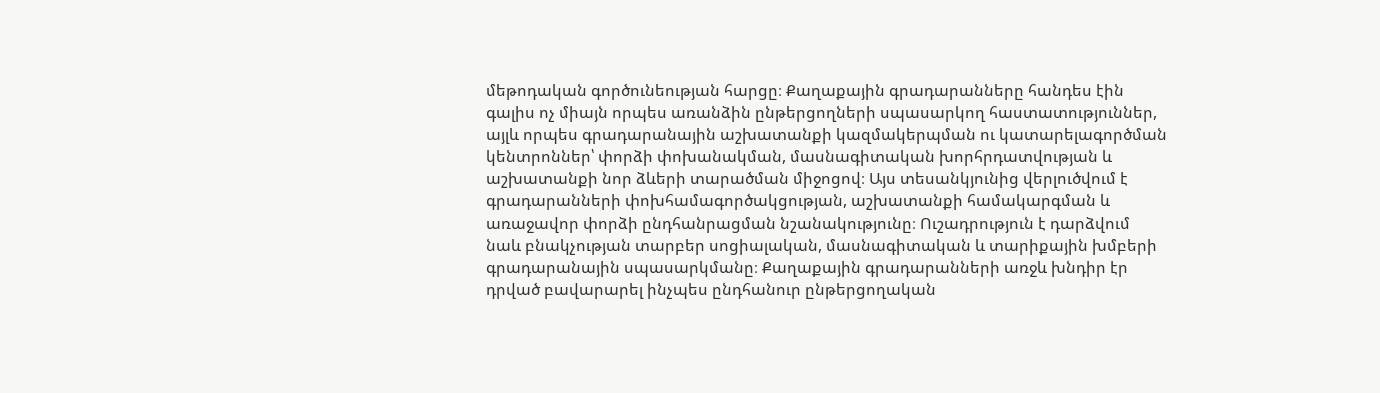մեթոդական գործունեության հարցը։ Քաղաքային գրադարանները հանդես էին գալիս ոչ միայն որպես առանձին ընթերցողների սպասարկող հաստատություններ, այլև որպես գրադարանային աշխատանքի կազմակերպման ու կատարելագործման կենտրոններ՝ փորձի փոխանակման, մասնագիտական խորհրդատվության և աշխատանքի նոր ձևերի տարածման միջոցով։ Այս տեսանկյունից վերլուծվում է գրադարանների փոխհամագործակցության, աշխատանքի համակարգման և առաջավոր փորձի ընդհանրացման նշանակությունը։ Ուշադրություն է դարձվում նաև բնակչության տարբեր սոցիալական, մասնագիտական և տարիքային խմբերի գրադարանային սպասարկմանը։ Քաղաքային գրադարանների առջև խնդիր էր դրված բավարարել ինչպես ընդհանուր ընթերցողական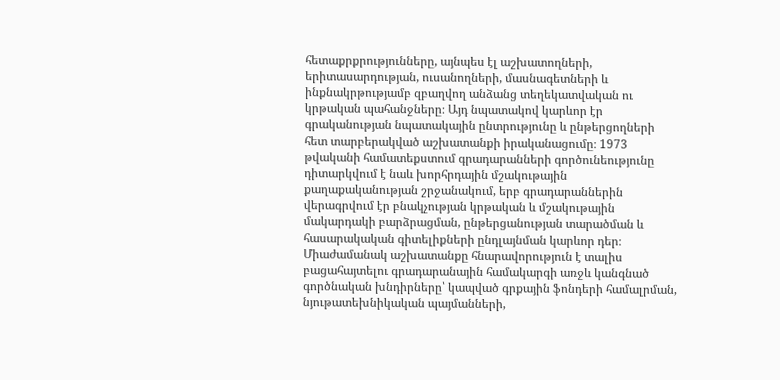հետաքրքրությունները, այնպես էլ աշխատողների, երիտասարդության, ուսանողների, մասնագետների և ինքնակրթությամբ զբաղվող անձանց տեղեկատվական ու կրթական պահանջները։ Այդ նպատակով կարևոր էր գրականության նպատակային ընտրությունը և ընթերցողների հետ տարբերակված աշխատանքի իրականացումը։ 1973 թվականի համատեքստում գրադարանների գործունեությունը դիտարկվում է նաև խորհրդային մշակութային քաղաքականության շրջանակում, երբ գրադարաններին վերագրվում էր բնակչության կրթական և մշակութային մակարդակի բարձրացման, ընթերցանության տարածման և հասարակական գիտելիքների ընդլայնման կարևոր դեր։ Միաժամանակ աշխատանքը հնարավորություն է տալիս բացահայտելու գրադարանային համակարգի առջև կանգնած գործնական խնդիրները՝ կապված գրքային ֆոնդերի համալրման, նյութատեխնիկական պայմանների,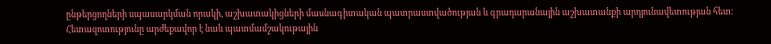ընթերցողների սպասարկման որակի, աշխատակիցների մասնագիտական պատրաստվածության և գրադարանային աշխատանքի արդյունավետության հետ։ Հետազոտությունը արժեքավոր է նաև պատմամշակութային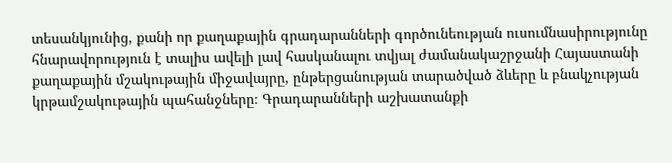տեսանկյունից, քանի որ քաղաքային գրադարանների գործունեության ուսումնասիրությունը հնարավորություն է տալիս ավելի լավ հասկանալու տվյալ ժամանակաշրջանի Հայաստանի քաղաքային մշակութային միջավայրը, ընթերցանության տարածված ձևերը և բնակչության կրթամշակութային պահանջները։ Գրադարանների աշխատանքի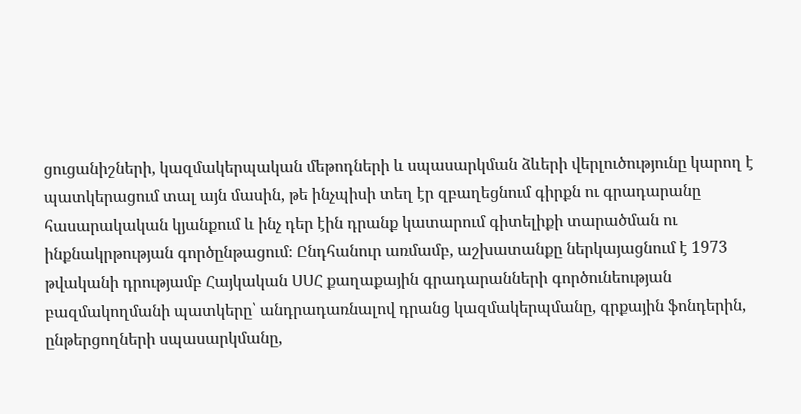ցուցանիշների, կազմակերպական մեթոդների և սպասարկման ձևերի վերլուծությունը կարող է պատկերացում տալ այն մասին, թե ինչպիսի տեղ էր զբաղեցնում գիրքն ու գրադարանը հասարակական կյանքում և ինչ դեր էին դրանք կատարում գիտելիքի տարածման ու ինքնակրթության գործընթացում։ Ընդհանուր առմամբ, աշխատանքը ներկայացնում է 1973 թվականի դրությամբ Հայկական ՍՍՀ քաղաքային գրադարանների գործունեության բազմակողմանի պատկերը՝ անդրադառնալով դրանց կազմակերպմանը, գրքային ֆոնդերին, ընթերցողների սպասարկմանը,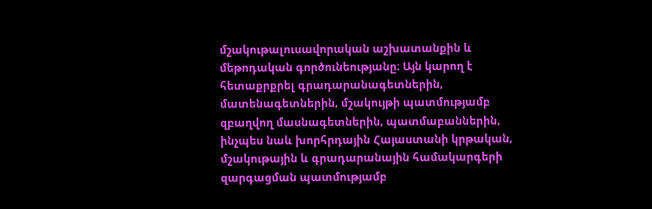մշակութալուսավորական աշխատանքին և մեթոդական գործունեությանը։ Այն կարող է հետաքրքրել գրադարանագետներին, մատենագետներին, մշակույթի պատմությամբ զբաղվող մասնագետներին, պատմաբաններին, ինչպես նաև խորհրդային Հայաստանի կրթական, մշակութային և գրադարանային համակարգերի զարգացման պատմությամբ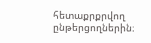հետաքրքրվող ընթերցողներին։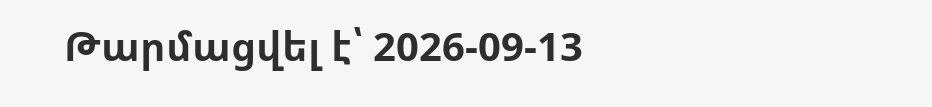Թարմացվել է՝ 2026-09-13